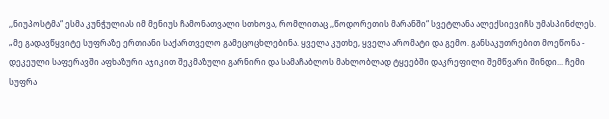,,ნიუპოსტმა“ ესმა კუნჭულიას იმ მენიუს ჩამონათვალი სთხოვა, რომლითაც ,,წოდორეთის მარანში“ სვეტლანა ალექსიევიჩს უმასპინძლეს.
„მე გადავწყვიტე სუფრაზე ერთიანი საქართველო გამეცოცხლებინა. ყველა კუთხე, ყველა არომატი და გემო. განსაკუთრებით მოეწონა - დეკეული საფერავში აფხაზური აჯიკით შეკმაზული გარნირი და სამაჩაბლოს მახლობლად ტყეებში დაკრეფილი შემწვარი შინდი... ჩემი სუფრა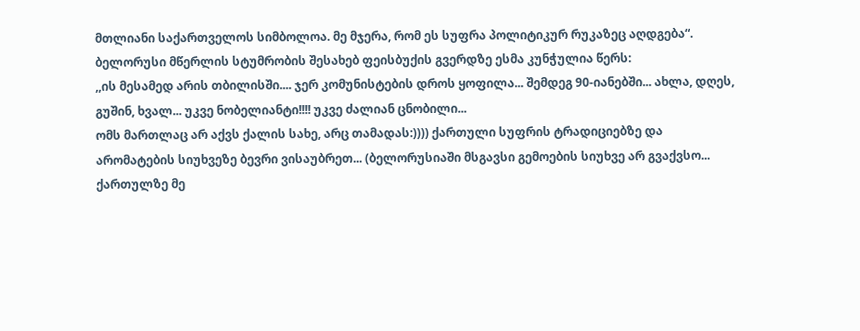მთლიანი საქართველოს სიმბოლოა. მე მჯერა, რომ ეს სუფრა პოლიტიკურ რუკაზეც აღდგება“.
ბელორუსი მწერლის სტუმრობის შესახებ ფეისბუქის გვერდზე ესმა კუნჭულია წერს:
,,ის მესამედ არის თბილისში.... ჯერ კომუნისტების დროს ყოფილა... შემდეგ 90-იანებში... ახლა, დღეს, გუშინ, ხვალ... უკვე ნობელიანტი!!!! უკვე ძალიან ცნობილი...
ომს მართლაც არ აქვს ქალის სახე, არც თამადას:)))) ქართული სუფრის ტრადიციებზე და არომატების სიუხვეზე ბევრი ვისაუბრეთ... (ბელორუსიაში მსგავსი გემოების სიუხვე არ გვაქვსო... ქართულზე მე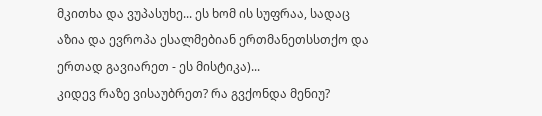მკითხა და ვუპასუხე... ეს ხომ ის სუფრაა, სადაც აზია და ევროპა ესალმებიან ერთმანეთსსთქო და ერთად გავიარეთ - ეს მისტიკა)...
კიდევ რაზე ვისაუბრეთ? რა გვქონდა მენიუ?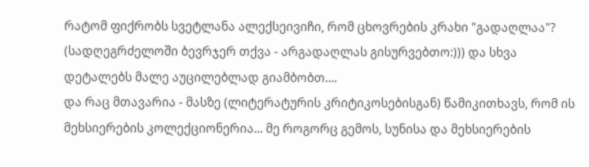რატომ ფიქრობს სვეტლანა ალექსეივიჩი, რომ ცხოვრების კრახი "გადაღლაა"? (სადღეგრძელოში ბევრჯერ თქვა - არგადაღლას გისურვებთო:))) და სხვა დეტალებს მალე აუცილებლად გიამბობთ....
და რაც მთავარია - მასზე (ლიტერატურის კრიტიკოსებისგან) წამიკითხავს, რომ ის მეხსიერების კოლექციონერია... მე როგორც გემოს, სუნისა და მეხსიერების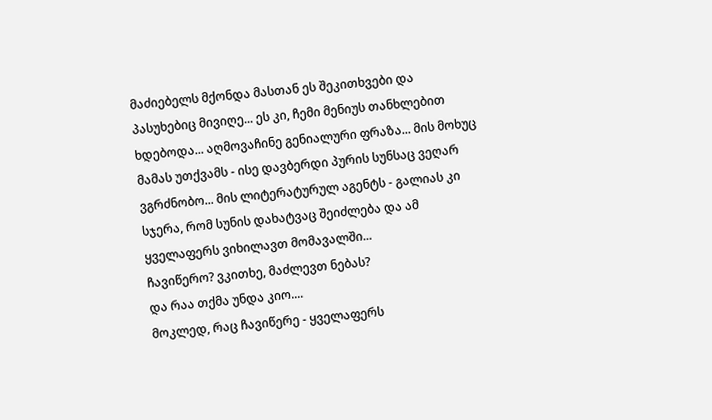მაძიებელს მქონდა მასთან ეს შეკითხვები და პასუხებიც მივიღე... ეს კი, ჩემი მენიუს თანხლებით ხდებოდა... აღმოვაჩინე გენიალური ფრაზა... მის მოხუც მამას უთქვამს - ისე დავბერდი პურის სუნსაც ვეღარ ვგრძნობო... მის ლიტერატურულ აგენტს - გალიას კი სჯერა, რომ სუნის დახატვაც შეიძლება და ამ ყველაფერს ვიხილავთ მომავალში...
ჩავიწერო? ვკითხე, მაძლევთ ნებას?
და რაა თქმა უნდა კიო....
მოკლედ, რაც ჩავიწერე - ყველაფერს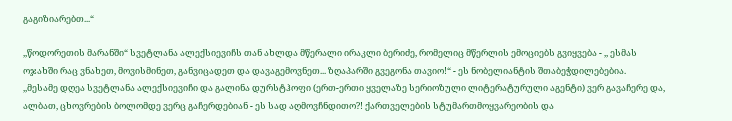გაგიზიარებთ...“

,,წოდორეთის მარანში“ სვეტლანა ალექსიევიჩს თან ახლდა მწერალი ირაკლი ბერიძე, რომელიც მწერლის ემოციებს გვიყვება - ,, ესმას ოჯახში რაც ვნახეთ, მოვისმინეთ, განვიცადეთ და დავაგემოვნეთ... ზღაპარში გვეგონა თავიო!“ - ეს ნობელიანტის შთაბეჭდილებებია.
,,მესამე დღეა სვეტლანა ალექსიევიჩი და გალინა დურსტჰოფი (ერთ-ერთი ყველაზე სერიოზული ლიტერატურული აგენტი) ვერ გავაჩერე და, ალბათ, ცხოვრების ბოლომდე ვერც გაჩერდებიან - ეს სად აღმოვჩნდითო?! ქართველების სტუმართმოყვარეობის და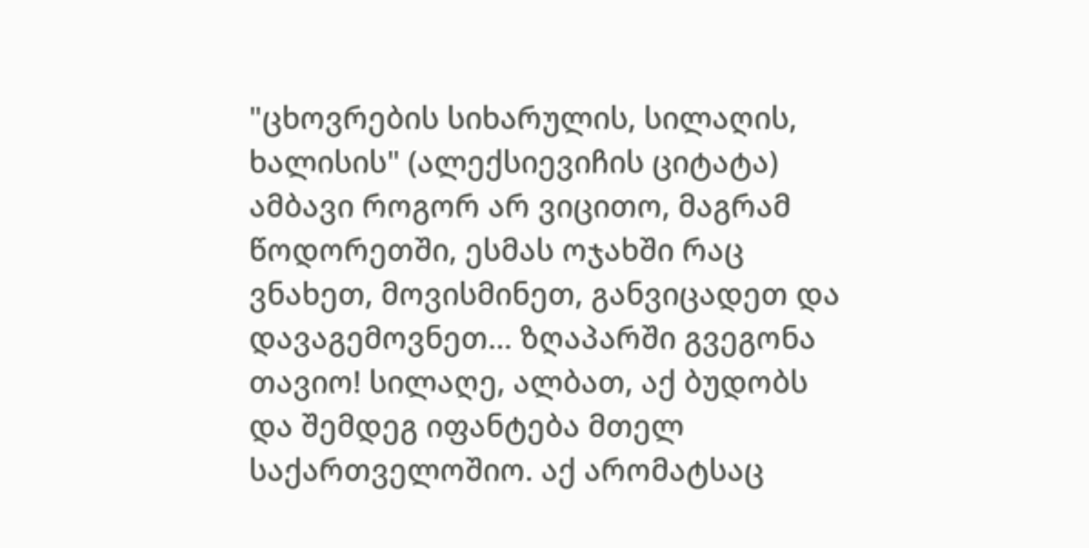"ცხოვრების სიხარულის, სილაღის, ხალისის" (ალექსიევიჩის ციტატა) ამბავი როგორ არ ვიცითო, მაგრამ წოდორეთში, ესმას ოჯახში რაც ვნახეთ, მოვისმინეთ, განვიცადეთ და დავაგემოვნეთ... ზღაპარში გვეგონა თავიო! სილაღე, ალბათ, აქ ბუდობს და შემდეგ იფანტება მთელ საქართველოშიო. აქ არომატსაც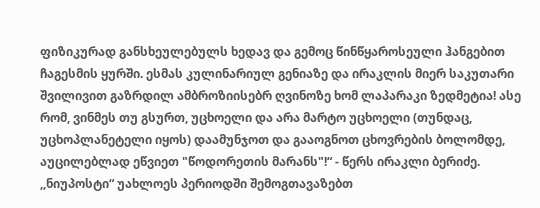ფიზიკურად განსხეულებულს ხედავ და გემოც წინწყაროსეული ჰანგებით ჩაგესმის ყურში. ესმას კულინარიულ გენიაზე და ირაკლის მიერ საკუთარი შვილივით გაზრდილ ამბროზიისებრ ღვინოზე ხომ ლაპარაკი ზედმეტია! ასე რომ, ვინმეს თუ გსურთ, უცხოელი და არა მარტო უცხოელი (თუნდაც, უცხოპლანეტელი იყოს) დაამუნჯოთ და გააოგნოთ ცხოვრების ბოლომდე, აუცილებლად ეწვიეთ "წოდორეთის მარანს"!“ - წერს ირაკლი ბერიძე.
,,ნიუპოსტი“ უახლოეს პერიოდში შემოგთავაზებთ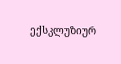ექსკლუზიურ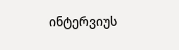ინტერვიუს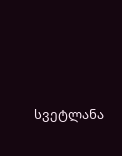სვეტლანა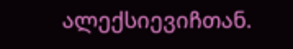ალექსიევიჩთან.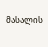მასალის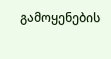გამოყენების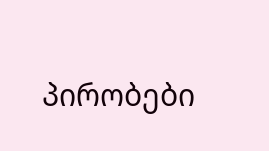პირობები